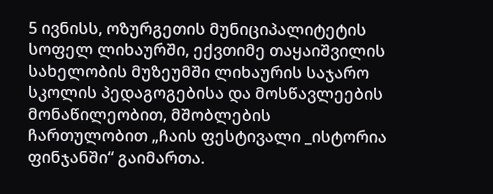5 ივნისს, ოზურგეთის მუნიციპალიტეტის სოფელ ლიხაურში, ექვთიმე თაყაიშვილის სახელობის მუზეუმში ლიხაურის საჯარო სკოლის პედაგოგებისა და მოსწავლეების მონაწილეობით, მშობლების ჩართულობით „ჩაის ფესტივალი _ისტორია ფინჯანში“ გაიმართა.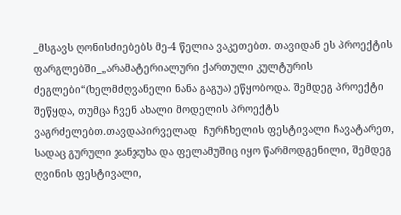_მსგავს ღონისძიებებს მე-4 წელია ვაკეთებთ. თავიდან ეს პროექტის ფარგლებში_„არამატერიალური ქართული კულტურის ძეგლები“(ხელმძღვანელი ნანა გაგუა) ეწყობოდა. შემდეგ პროექტი შეწყდა, თუმცა ჩვენ ახალი მოდელის პროექტს ვაგრძელებთ.თავდაპირველად  ჩურჩხელის ფესტივალი ჩავატარეთ, სადაც გურული ჯანჯუხა და ფელამუშიც იყო წარმოდგენილი, შემდეგ ღვინის ფესტივალი,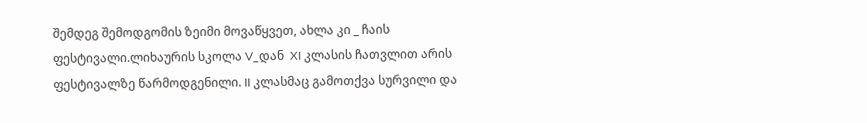შემდეგ შემოდგომის ზეიმი მოვაწყვეთ, ახლა კი _ ჩაის ფესტივალი.ლიხაურის სკოლა V_დან  XI კლასის ჩათვლით არის ფესტივალზე წარმოდგენილი. II კლასმაც გამოთქვა სურვილი და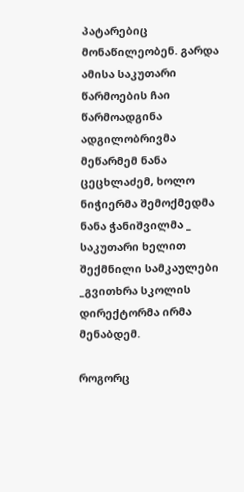პატარებიც მონაწილეობენ. გარდა ამისა საკუთარი წარმოების ჩაი წარმოადგინა ადგილობრივმა მეწარმემ ნანა ცეცხლაძემ, ხოლო ნიჭიერმა შემოქმედმა ნანა ჭანიშვილმა _ საკუთარი ხელით შექმნილი სამკაულები _გვითხრა სკოლის დირექტორმა ირმა მენაბდემ.

როგორც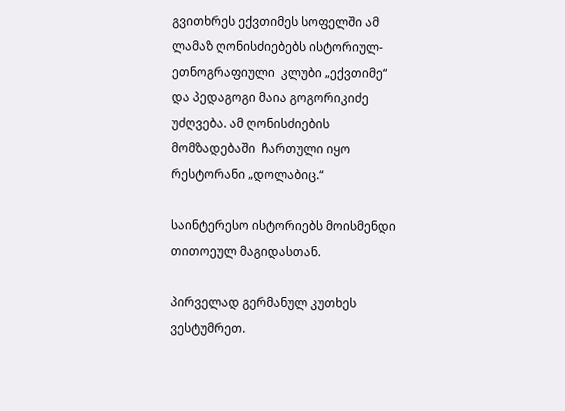გვითხრეს ექვთიმეს სოფელში ამ ლამაზ ღონისძიებებს ისტორიულ-ეთნოგრაფიული  კლუბი „ექვთიმე“ და პედაგოგი მაია გოგორიკიძე უძღვება. ამ ღონისძიების მომზადებაში  ჩართული იყო რესტორანი „დოლაბიც.“

საინტერესო ისტორიებს მოისმენდი თითოეულ მაგიდასთან.

პირველად გერმანულ კუთხეს ვესტუმრეთ.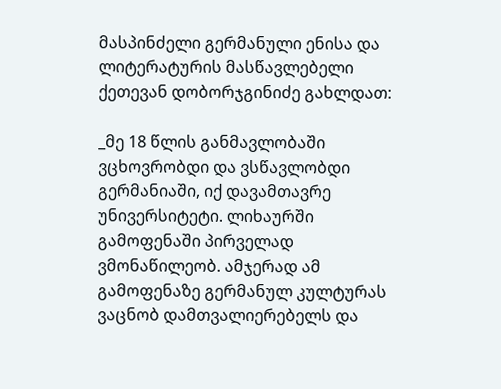მასპინძელი გერმანული ენისა და ლიტერატურის მასწავლებელი ქეთევან დობორჯგინიძე გახლდათ:

_მე 18 წლის განმავლობაში ვცხოვრობდი და ვსწავლობდი გერმანიაში, იქ დავამთავრე უნივერსიტეტი. ლიხაურში გამოფენაში პირველად ვმონაწილეობ. ამჯერად ამ გამოფენაზე გერმანულ კულტურას ვაცნობ დამთვალიერებელს და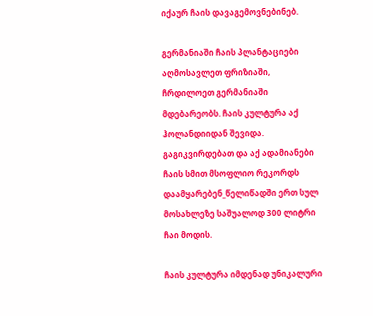იქაურ ჩაის დავაგემოვნებინებ.

გერმანიაში ჩაის პლანტაციები აღმოსავლეთ ფრიზიაში, ჩრდილოეთ გერმანიაში მდებარეობს. ჩაის კულტურა აქ ჰოლანდიიდან შევიდა. გაგიკვირდებათ და აქ ადამიანები ჩაის სმით მსოფლიო რეკორდს დაამყარებენ_წელიწადში ერთ სულ მოსახლეზე საშუალოდ 300 ლიტრი ჩაი მოდის.

ჩაის კულტურა იმდენად უნიკალური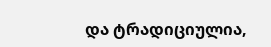და ტრადიციულია,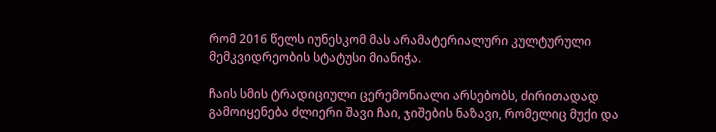რომ 2016 წელს იუნესკომ მას არამატერიალური კულტურული მემკვიდრეობის სტატუსი მიანიჭა.

ჩაის სმის ტრადიციული ცერემონიალი არსებობს, ძირითადად გამოიყენება ძლიერი შავი ჩაი, ჯიშების ნაზავი, რომელიც მუქი და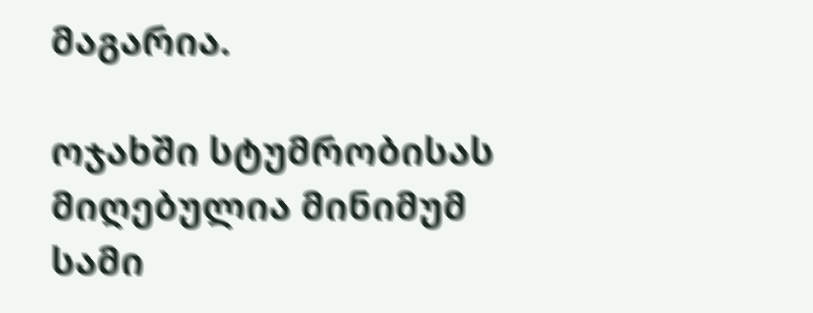მაგარია.

ოჯახში სტუმრობისას მიღებულია მინიმუმ სამი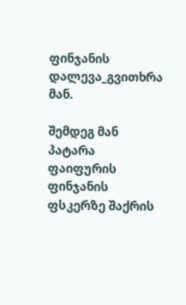ფინჯანის დალევა_გვითხრა მან.

შემდეგ მან პატარა ფაიფურის ფინჯანის ფსკერზე შაქრის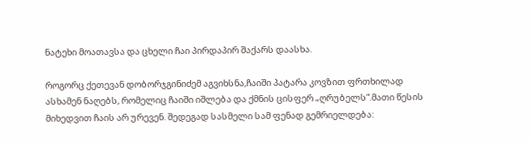ნატეხი მოათავსა და ცხელი ჩაი პირდაპირ შაქარს დაასხა.

როგორც ქეთევან დობორჯგინიძემ აგვიხსნა,ჩაიში პატარა კოვზით ფრთხილად ასხამენ ნაღებს, რომელიც ჩაიში იშლება და ქმნის ცისფერ „ღრუბელს“.მათი წესის მიხედვით ჩაის არ ურევენ. შედეგად სასმელი სამ ფენად გემრიელდება: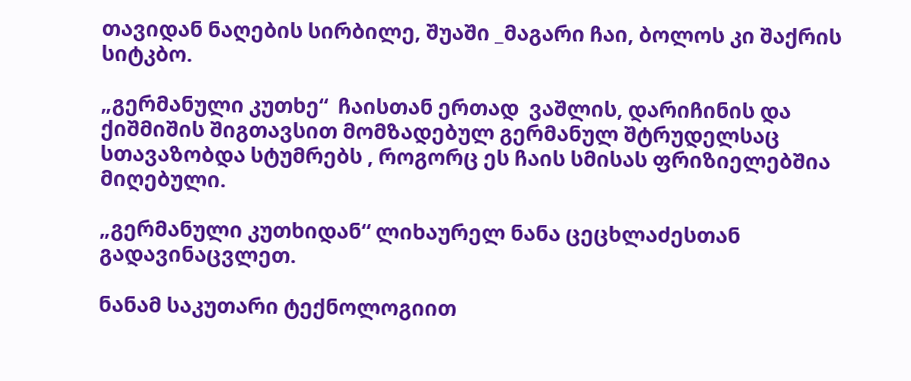თავიდან ნაღების სირბილე, შუაში _მაგარი ჩაი, ბოლოს კი შაქრის სიტკბო.

„გერმანული კუთხე“  ჩაისთან ერთად  ვაშლის, დარიჩინის და ქიშმიშის შიგთავსით მომზადებულ გერმანულ შტრუდელსაც სთავაზობდა სტუმრებს , როგორც ეს ჩაის სმისას ფრიზიელებშია მიღებული.

„გერმანული კუთხიდან“ ლიხაურელ ნანა ცეცხლაძესთან გადავინაცვლეთ.

ნანამ საკუთარი ტექნოლოგიით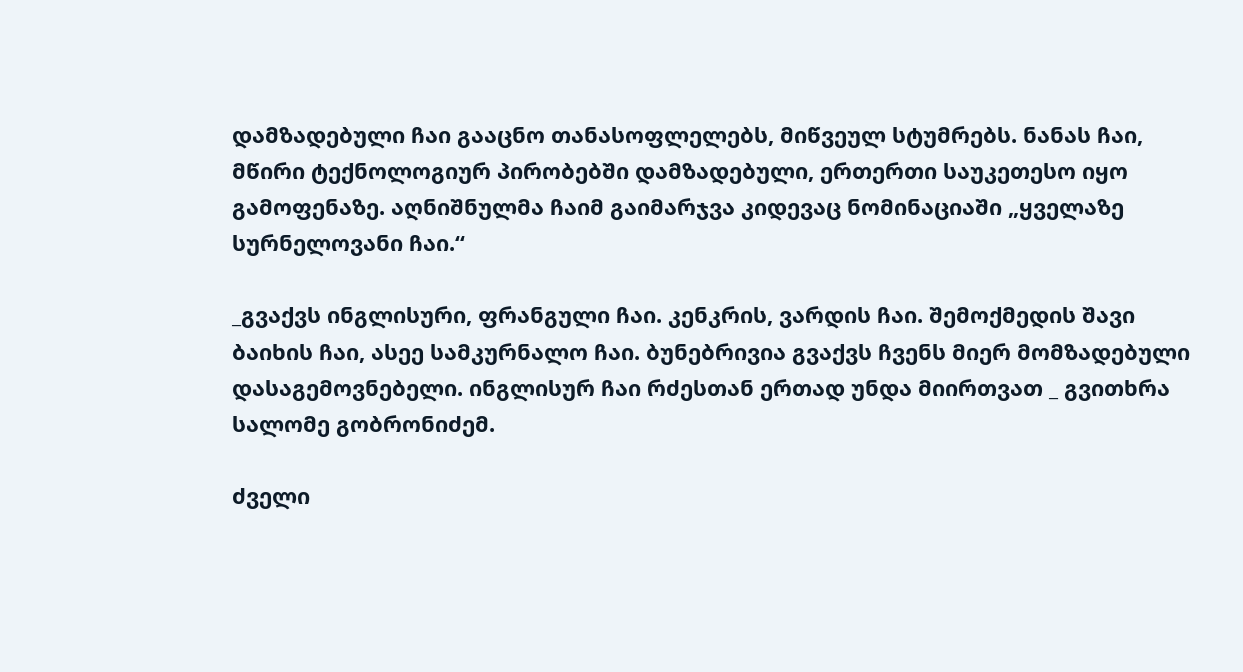დამზადებული ჩაი გააცნო თანასოფლელებს, მიწვეულ სტუმრებს. ნანას ჩაი, მწირი ტექნოლოგიურ პირობებში დამზადებული, ერთერთი საუკეთესო იყო გამოფენაზე. აღნიშნულმა ჩაიმ გაიმარჯვა კიდევაც ნომინაციაში „ყველაზე სურნელოვანი ჩაი.“

_გვაქვს ინგლისური, ფრანგული ჩაი. კენკრის, ვარდის ჩაი. შემოქმედის შავი ბაიხის ჩაი, ასეე სამკურნალო ჩაი. ბუნებრივია გვაქვს ჩვენს მიერ მომზადებული  დასაგემოვნებელი. ინგლისურ ჩაი რძესთან ერთად უნდა მიირთვათ _ გვითხრა სალომე გობრონიძემ.

ძველი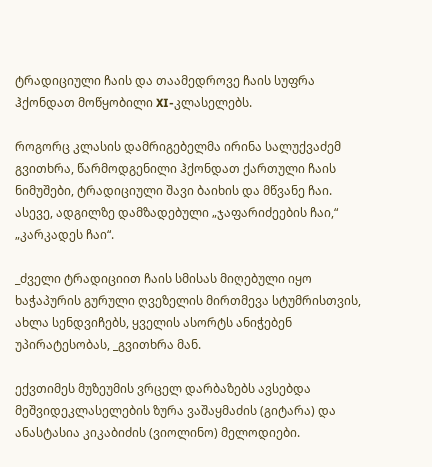ტრადიციული ჩაის და თაამედროვე ჩაის სუფრა ჰქონდათ მოწყობილი XI-კლასელებს.

როგორც კლასის დამრიგებელმა ირინა სალუქვაძემ გვითხრა, წარმოდგენილი ჰქონდათ ქართული ჩაის ნიმუშები, ტრადიციული შავი ბაიხის და მწვანე ჩაი. ასევე, ადგილზე დამზადებული „ჯაფარიძეების ჩაი,“ „კარკადეს ჩაი“.

_ძველი ტრადიციით ჩაის სმისას მიღებული იყო ხაჭაპურის გურული ღვეზელის მირთმევა სტუმრისთვის, ახლა სენდვიჩებს, ყველის ასორტს ანიჭებენ უპირატესობას, _გვითხრა მან.

ექვთიმეს მუზეუმის ვრცელ დარბაზებს ავსებდა მეშვიდეკლასელების ზურა ვაშაყმაძის (გიტარა) და ანასტასია კიკაბიძის (ვიოლინო) მელოდიები.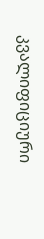კვალიფიციური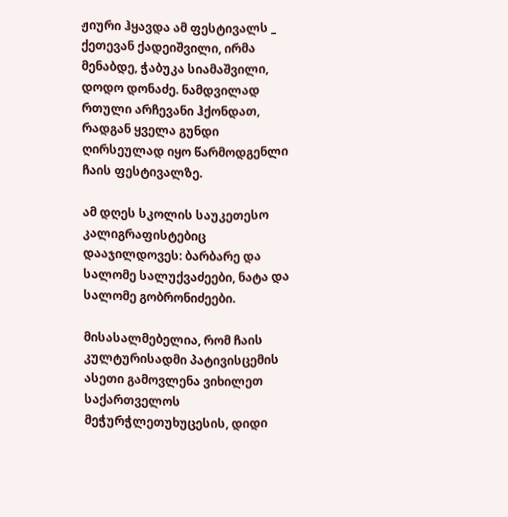ჟიური ჰყავდა ამ ფესტივალს _ ქეთევან ქადეიშვილი, ირმა მენაბდე, ჭაბუკა სიამაშვილი, დოდო დონაძე. ნამდვილად რთული არჩევანი ჰქონდათ, რადგან ყველა გუნდი ღირსეულად იყო წარმოდგენლი ჩაის ფესტივალზე.

ამ დღეს სკოლის საუკეთესო კალიგრაფისტებიც დააჯილდოვეს: ბარბარე და სალომე სალუქვაძეები, ნატა და სალომე გობრონიძეები.

მისასალმებელია, რომ ჩაის კულტურისადმი პატივისცემის ასეთი გამოვლენა ვიხილეთ საქართველოს მეჭურჭლეთუხუცესის, დიდი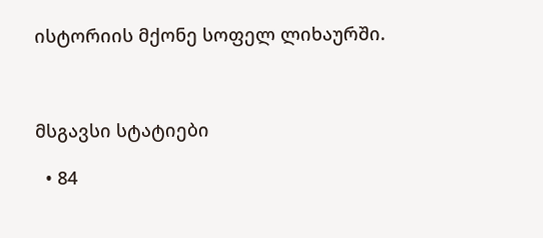ისტორიის მქონე სოფელ ლიხაურში.



მსგავსი სტატიები

  • 84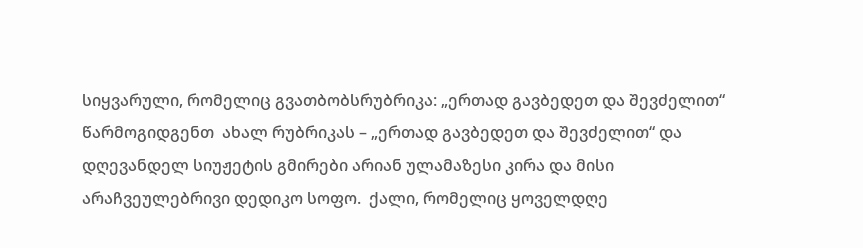სიყვარული, რომელიც გვათბობსრუბრიკა: „ერთად გავბედეთ და შევძელით“   წარმოგიდგენთ  ახალ რუბრიკას – „ერთად გავბედეთ და შევძელით“ და დღევანდელ სიუჟეტის გმირები არიან ულამაზესი კირა და მისი არაჩვეულებრივი დედიკო სოფო.  ქალი, რომელიც ყოველდღე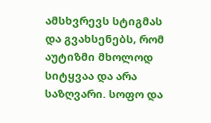ამსხვრევს სტიგმას და გვახსენებს, რომ აუტიზმი მხოლოდ სიტყვაა და არა საზღვარი. სოფო და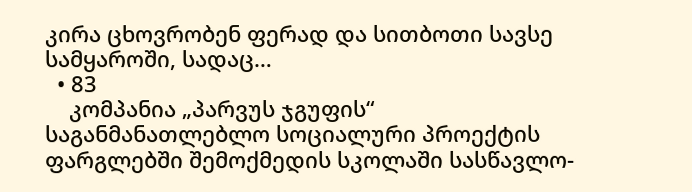კირა ცხოვრობენ ფერად და სითბოთი სავსე სამყაროში, სადაც…
  • 83
    კომპანია „პარვუს ჯგუფის“ საგანმანათლებლო სოციალური პროექტის ფარგლებში შემოქმედის სკოლაში სასწავლო-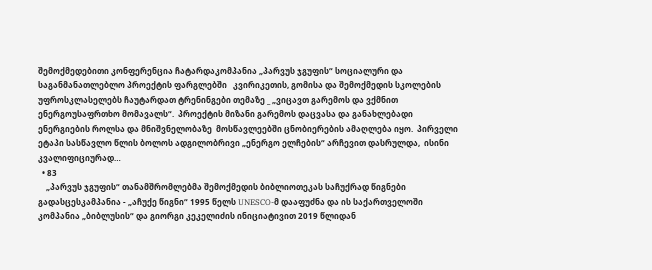შემოქმედებითი კონფერენცია ჩატარდაკომპანია „პარვუს ჯგუფის“ სოციალური და საგანმანათლებლო პროექტის ფარგლებში   კვირიკეთის, გომისა და შემოქმედის სკოლების უფროსკლასელებს ჩაუტარდათ ტრენინგები თემაზე _ „ვიცავთ გარემოს და ვქმნით ენერგოუსაფრთხო მომავალს“.  პროექტის მიზანი გარემოს დაცვასა და განახლებადი ენერგიების როლსა და მნიშვნელობაზე  მოსწავლეებში ცნობიერების ამაღლება იყო.  პირველი ეტაპი სასწავლო წლის ბოლოს ადგილობრივი „ენერგო ელჩების“ არჩევით დასრულდა,  ისინი კვალიფიციურად…
  • 83
    „პარვუს ჯგუფის“ თანამშრომლებმა შემოქმედის ბიბლიოთეკას საჩუქრად წიგნები გადასცესკამპანია - „აჩუქე წიგნი“ 1995 წელს UNESCO-მ დააფუძნა და ის საქართველოში კომპანია „ბიბლუსის“ და გიორგი კეკელიძის ინიციატივით 2019 წლიდან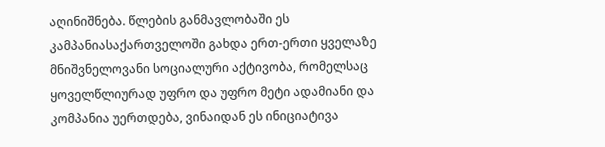აღინიშნება. წლების განმავლობაში ეს კამპანიასაქართველოში გახდა ერთ-ერთი ყველაზე მნიშვნელოვანი სოციალური აქტივობა, რომელსაც ყოველწლიურად უფრო და უფრო მეტი ადამიანი და კომპანია უერთდება, ვინაიდან ეს ინიციატივა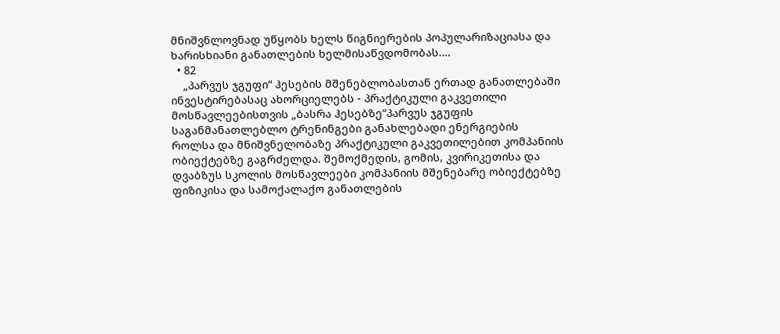მნიშვნლოვნად უწყობს ხელს წიგნიერების პოპულარიზაციასა და ხარისხიანი განათლების ხელმისაწვდომობას.…
  • 82
    „პარვუს ჯგუფი“ ჰესების მშენებლობასთან ერთად განათლებაში ინვესტირებასაც ახორციელებს - პრაქტიკული გაკვეთილი მოსწავლეებისთვის „ბასრა ჰესებზე“პარვუს ჯგუფის საგანმანათლებლო ტრენინგები განახლებადი ენერგიების როლსა და მნიშვნელობაზე პრაქტიკული გაკვეთილებით კომპანიის ობიექტებზე გაგრძელდა. შემოქმედის, გომის, კვირიკეთისა და დვაბზუს სკოლის მოსწავლეები კომპანიის მშენებარე ობიექტებზე ფიზიკისა და სამოქალაქო განათლების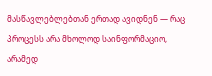მასწავლებლებთან ერთად ავიდნენ — რაც პროცესს არა მხოლოდ საინფორმაციო, არამედ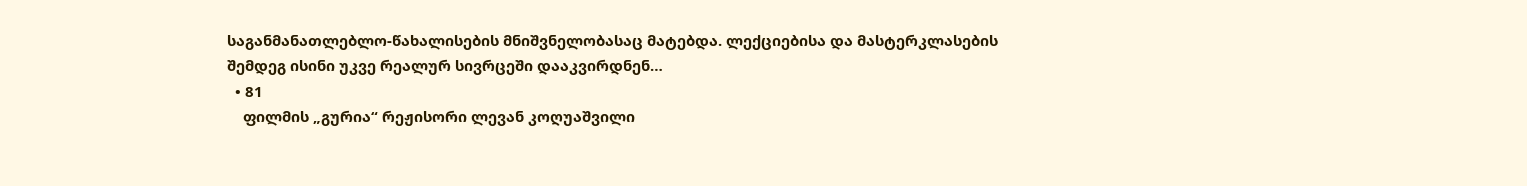საგანმანათლებლო-წახალისების მნიშვნელობასაც მატებდა. ლექციებისა და მასტერკლასების შემდეგ ისინი უკვე რეალურ სივრცეში დააკვირდნენ…
  • 81
    ფილმის „გურია“ რეჟისორი ლევან კოღუაშვილი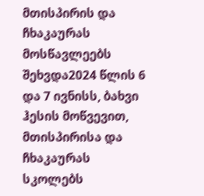მთისპირის და ჩხაკაურას მოსწავლეებს შეხვდა2024 წლის 6 და 7 ივნისს, ბახვი ჰესის მოწვევით, მთისპირისა და ჩხაკაურას სკოლებს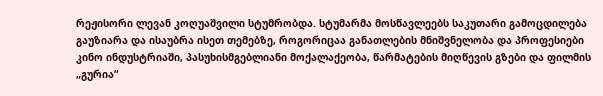რეჟისორი ლევან კოღუაშვილი სტუმრობდა. სტუმარმა მოსწავლეებს საკუთარი გამოცდილება გაუზიარა და ისაუბრა ისეთ თემებზე, როგორიცაა განათლების მნიშვნელობა და პროფესიები კინო ინდუსტრიაში, პასუხისმგებლიანი მოქალაქეობა, წარმატების მიღწევის გზები და ფილმის „გურია“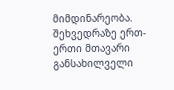მიმდინარეობა. შეხვედრაზე ერთ-ერთი მთავარი განსახილველი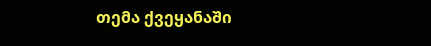თემა ქვეყანაში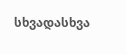სხვადასხვა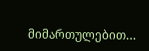მიმართულებით…